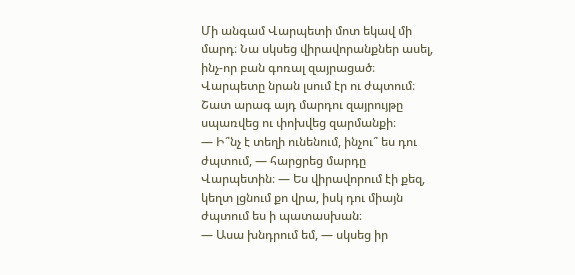Մի անգամ Վարպետի մոտ եկավ մի մարդ։ Նա սկսեց վիրավորանքներ ասել, ինչ-որ բան գոռալ զայրացած։ Վարպետը նրան լսում էր ու ժպտում։ Շատ արագ այդ մարդու զայրույթը սպառվեց ու փոխվեց զարմանքի։
— Ի՞նչ է տեղի ունենում, ինչու՞ ես դու ժպտում, — հարցրեց մարդը Վարպետին։ — Ես վիրավորում էի քեզ, կեղտ լցնում քո վրա, իսկ դու միայն ժպտում ես ի պատասխան։
— Ասա խնդրում եմ, — սկսեց իր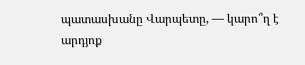պատասխանը Վարպետը, — կարո՞ղ է արդյոք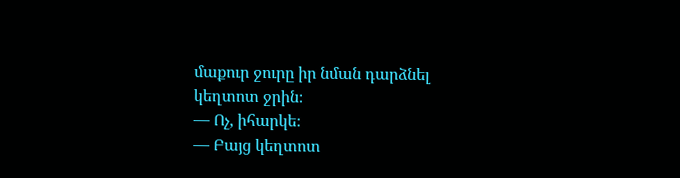մաքուր ջուրը իր նման դարձնել կեղտոտ ջրին։
— Ոչ, իհարկե։
— Բայց կեղտոտ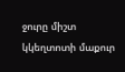ջուրը միշտ կկեղտոտի մաքուր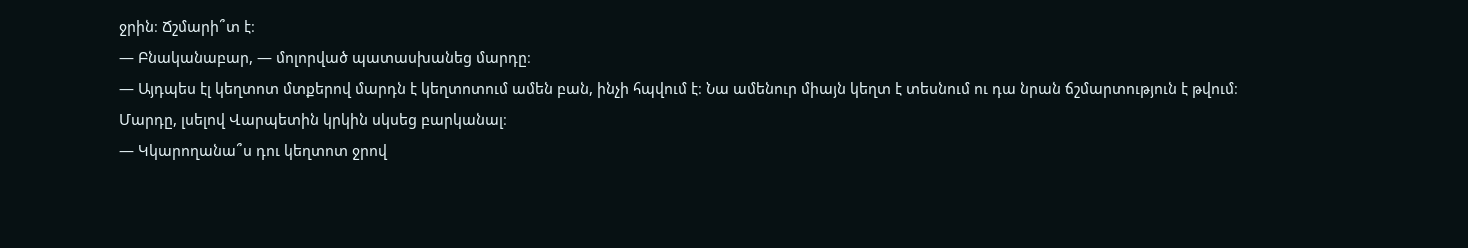ջրին։ Ճշմարի՞տ է։
— Բնականաբար, — մոլորված պատասխանեց մարդը։
— Այդպես էլ կեղտոտ մտքերով մարդն է կեղտոտում ամեն բան, ինչի հպվում է։ Նա ամենուր միայն կեղտ է տեսնում ու դա նրան ճշմարտություն է թվում։
Մարդը, լսելով Վարպետին կրկին սկսեց բարկանալ։
— Կկարողանա՞ս դու կեղտոտ ջրով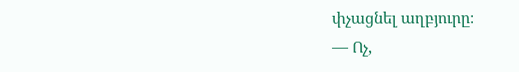փչացնել աղբյուրը։
— Ոչ,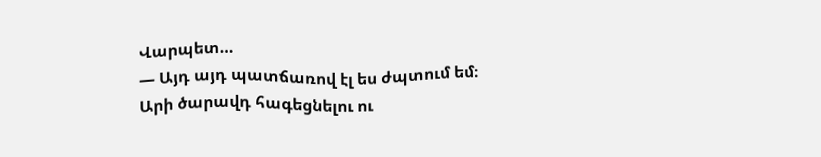Վարպետ…
— Այդ այդ պատճառով էլ ես ժպտում եմ։
Արի ծարավդ հագեցնելու ու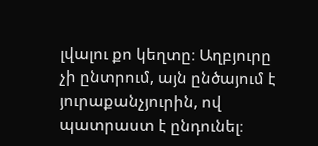լվալու քո կեղտը։ Աղբյուրը չի ընտրում, այն ընծայում է յուրաքանչյուրին, ով պատրաստ է ընդունել։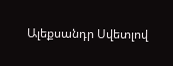Ալեքսանդր Սվետլով